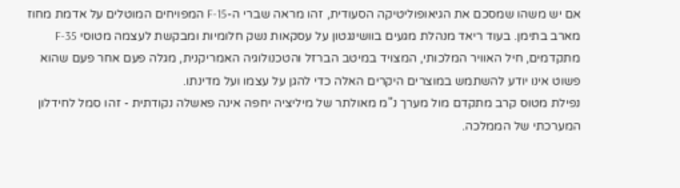אם יש משהו שמסכם את הגיאופוליטיקה הסעודית, זהו מראה שברי ה-F-15 המפויחים המוטלים על אדמת מחוז מארב בתימן. בעוד ריאד מנהלת מגעים בוושינגטון על עסקאות נשק חלומיות ומבקשת לעצמה מטוסי F-35 מתקדמים, חיל האוויר המלכותי, המצויד במיטב הברזל והטכנולוגיה האמריקנית, מגלה פעם אחר פעם שהוא פשוט אינו יודע להשתמש במוצרים היקרים האלה כדי להגן על עצמו ועל מדינתו.
נפילת מטוס קרב מתקדם מול מערך נ"מ מאולתר של מיליציה יחפה אינה פאשלה נקודתית - זהו סמל לחידלון המערכתי של הממלכה.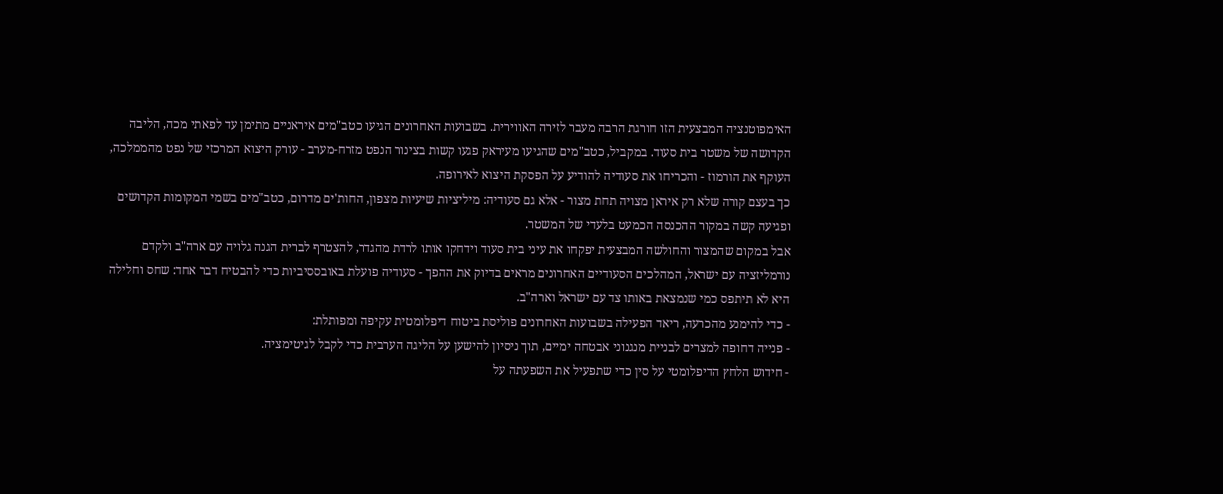האימפוטנציה המבצעית הזו חורגת הרבה מעבר לזירה האווירית. בשבועות האחרונים הגיעו כטב"מים איראניים מתימן עד לפאתי מכה, הליבה הקדושה של משטר בית סעוד. במקביל, כטב"מים שהגיעו מעיראק פגעו קשות בצינור הנפט מזרח-מערב - עורק היצוא המרכזי של נפט מהממלכה, העוקף את הורמוז - והכריחו את סעודיה להודיע על הפסקת היצוא לאירופה.
כך בעצם קורה שלא רק איראן מצויה תחת מצור - אלא גם סעודיה: מיליציות שיעיות מצפון, החות'ים מדרום, כטב"מים בשמי המקומות הקדושים ופגיעה קשה במקור ההכנסה הכמעט בלעדי של המשטר.
אבל במקום שהמצור והחולשה המבצעית יפקחו את עיני בית סעוד וידחקו אותו לרדת מהגדר, להצטרף לברית הגנה גלויה עם ארה"ב ולקדם נורמליזציה עם ישראל, המהלכים הסעודיים האחרונים מראים בדיוק את ההפך - סעודיה פועלת באובססיביות כדי להבטיח דבר אחד: שחס וחלילה היא לא תיתפס כמי שנמצאת באותו צד עם ישראל וארה"ב.
- כדי להימנע מהכרעה, ריאד הפעילה בשבועות האחרונים פוליסת ביטוח דיפלומטית עקיפה ומפותלת:
- פנייה דחופה למצרים לבניית מנגנוני אבטחה ימיים, תוך ניסיון להישען על הליגה הערבית כדי לקבל לגיטימציה.
- חידוש הלחץ הדיפלומטי על סין כדי שתפעיל את השפעתה על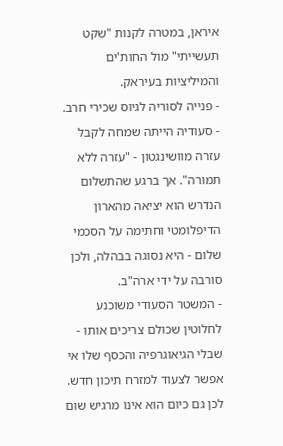איראן, במטרה לקנות "שקט תעשייתי" מול החות'ים והמיליציות בעיראק.
- פנייה לסוריה לגיוס שכירי חרב.
- סעודיה הייתה שמחה לקבל עזרה מוושינגטון - "עזרה ללא תמורה". אך ברגע שהתשלום הנדרש הוא יציאה מהארון הדיפלומטי וחתימה על הסכמי שלום - היא נסוגה בבהלה, ולכן סורבה על ידי ארה"ב.
- המשטר הסעודי משוכנע לחלוטין שכולם צריכים אותו - שבלי הגיאוגרפיה והכסף שלו אי אפשר לצעוד למזרח תיכון חדש. לכן גם כיום הוא אינו מרגיש שום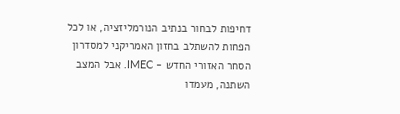דחיפות לבחור בנתיב הנורמליזציה, או לכל הפחות להשתלב בחזון האמריקני למסדרון הסחר האזורי החדש - IMEC. אבל המצב השתנה, מעמדו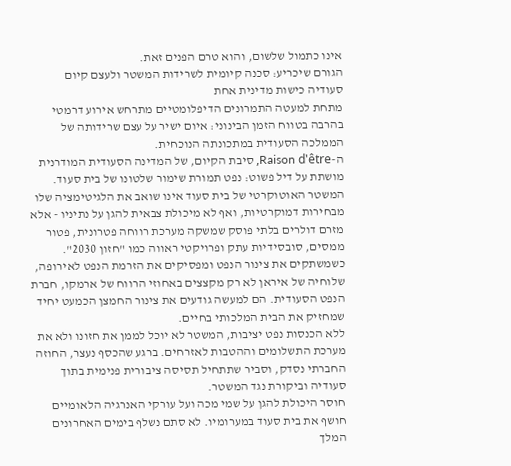אינו כתמול שלשום, והוא טרם הפנים זאת.
הגורם שיכריע: סכנה קיומית לשרידות המשטר ולעצם קיום סעודיה כישות מדינית אחת
מתחת למעטה התמרונים הדיפלומטיים מתרחש אירוע דרמטי בהרבה בטווח הזמן הבינוני: איום ישיר על עצם שרידותה של הממלכה הסעודית במתכונתה הנוכחית.
ה-Raison d'être, סיבת הקיום, של המדינה הסעודית המודרנית מושתת על דיל פשוט: נפט תמורת שימור שלטונו של בית סעוד. המשטר האוטוקרטי של בית סעוד אינו שואב את הלגיטימציה שלו מבחירות דמוקרטיות, ואף לא מיכולת צבאית להגן על נתיניו - אלא מזרם דולרים בלתי פוסק שמשקה מערכת רווחה פטרונית, פטור ממסים, סובסידיות עתק ופרויקטי ראווה כמו "חזון 2030".
כשמשתקים את צינור הנפט ומפסיקים את הזרמת הנפט לאירופה, שלוחיה של איראן לא רק מקצצים באחוזי הרווח של ארמקו, חברת הנפט הסעודית. הם למעשה גודעים את צינור החמצן הכמעט יחיד שמחזיק את הבית המלכותי בחיים.
ללא הכנסות נפט יציבות, המשטר לא יוכל לממן את חזונו ולא את מערכת התשלומים וההטבות לאזרחים. ברגע שהכסף נעצר, החוזה החברתי נסדק, וסביר שתתחיל תסיסה ציבורית פנימית בתוך סעודיה וביקורת נגד המשטר.
חוסר היכולת להגן על שמי מכה ועל עורקי האנרגיה הלאומיים חושף את בית סעוד במערומיו. לא סתם נשלף בימים האחרונים המלך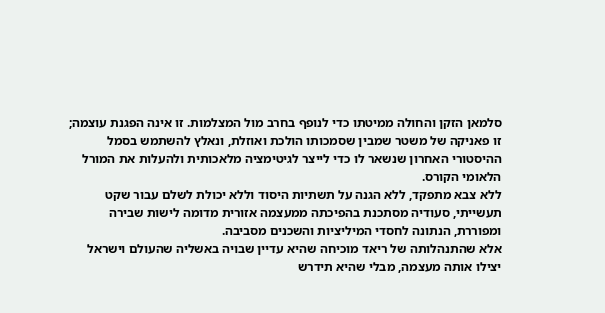סלמאן הזקן והחולה ממיטתו כדי לנופף בחרב מול המצלמות. זו אינה הפגנת עוצמה; זו פאניקה של משטר שמבין שסמכותו הולכת ואוזלת, ונאלץ להשתמש בסמל ההיסטורי האחרון שנשאר לו כדי לייצר לגיטימציה מלאכותית ולהעלות את המורל הלאומי הקורס.
ללא צבא מתפקד, ללא הגנה על תשתיות היסוד וללא יכולת לשלם עבור שקט תעשייתי, סעודיה מסתכנת בהפיכתה ממעצמה אזורית מדומה לישות שבירה ומפוררת, הנתונה לחסדי המיליציות והשכנים מסביבה.
אלא שהתנהלותה של ריאד מוכיחה שהיא עדיין שבויה באשליה שהעולם וישראל יצילו אותה מעצמה, מבלי שהיא תידרש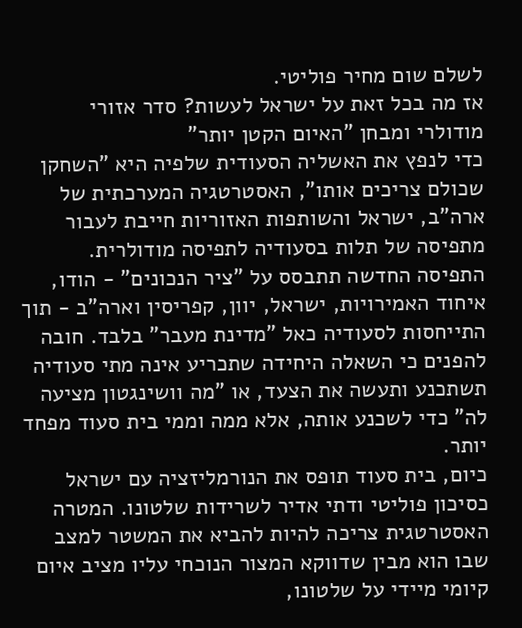לשלם שום מחיר פוליטי.
אז מה בכל זאת על ישראל לעשות? סדר אזורי מודולרי ומבחן "האיום הקטן יותר"
כדי לנפץ את האשליה הסעודית שלפיה היא "השחקן שכולם צריכים אותו", האסטרטגיה המערכתית של ארה"ב, ישראל והשותפות האזוריות חייבת לעבור מתפיסה של תלות בסעודיה לתפיסה מודולרית.
התפיסה החדשה תתבסס על "ציר הנכונים" - הודו, איחוד האמירויות, ישראל, יוון, קפריסין וארה"ב - תוך התייחסות לסעודיה כאל "מדינת מעבר" בלבד. חובה להפנים כי השאלה היחידה שתכריע אינה מתי סעודיה תשתכנע ותעשה את הצעד, או "מה וושינגטון מציעה לה" כדי לשכנע אותה, אלא ממה וממי בית סעוד מפחד יותר.
כיום, בית סעוד תופס את הנורמליזציה עם ישראל כסיכון פוליטי ודתי אדיר לשרידות שלטונו. המטרה האסטרטגית צריכה להיות להביא את המשטר למצב שבו הוא מבין שדווקא המצור הנוכחי עליו מציב איום קיומי מיידי על שלטונו,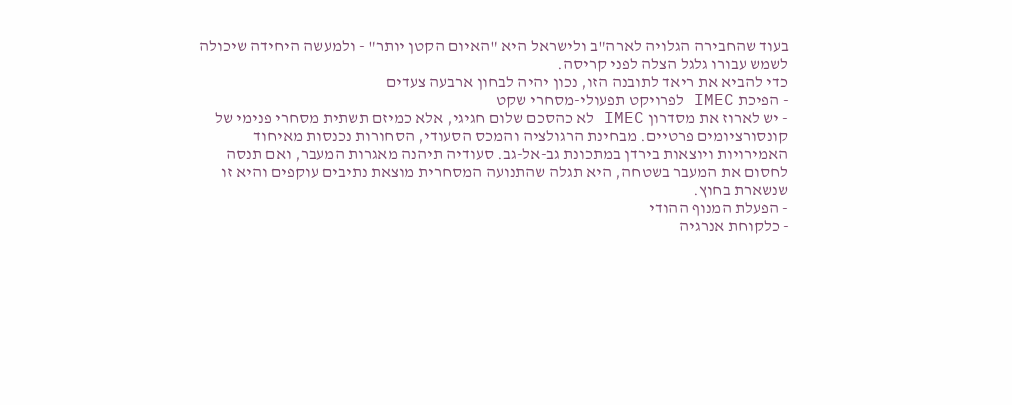בעוד שהחבירה הגלויה לארה"ב ולישראל היא "האיום הקטן יותר" - ולמעשה היחידה שיכולה לשמש עבורו גלגל הצלה לפני קריסה.
כדי להביא את ריאד לתובנה הזו, נכון יהיה לבחון ארבעה צעדים
- הפיכת IMEC לפרויקט תפעולי-מסחרי שקט
- יש לארוז את מסדרון IMEC לא כהסכם שלום חגיגי, אלא כמיזם תשתית מסחרי פנימי של קונסורציומים פרטיים. מבחינת הרגולציה והמכס הסעודי, הסחורות נכנסות מאיחוד האמירויות ויוצאות בירדן במתכונת גב-אל-גב. סעודיה תיהנה מאגרות המעבר, ואם תנסה לחסום את המעבר בשטחה, היא תגלה שהתנועה המסחרית מוצאת נתיבים עוקפים והיא זו שנשארת בחוץ.
- הפעלת המנוף ההודי
- כלקוחת אנרגיה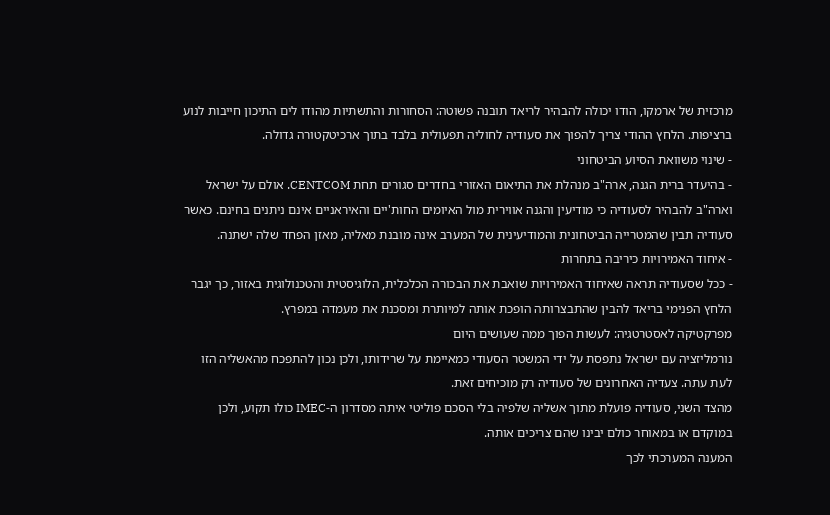מרכזית של ארמקו, הודו יכולה להבהיר לריאד תובנה פשוטה: הסחורות והתשתיות מהודו לים התיכון חייבות לנוע ברציפות. הלחץ ההודי צריך להפוך את סעודיה לחוליה תפעולית בלבד בתוך ארכיטקטורה גדולה.
- שינוי משוואת הסיוע הביטחוני
- בהיעדר ברית הגנה, ארה"ב מנהלת את התיאום האזורי בחדרים סגורים תחת CENTCOM. אולם על ישראל וארה"ב להבהיר לסעודיה כי מודיעין והגנה אווירית מול האיומים החות'יים והאיראניים אינם ניתנים בחינם. כאשר סעודיה תבין שהמטרייה הביטחונית והמודיעינית של המערב אינה מובנת מאליה, מאזן הפחד שלה ישתנה.
- איחוד האמירויות כיריבה בתחרות
- ככל שסעודיה תראה שאיחוד האמירויות שואבת את הבכורה הכלכלית, הלוגיסטית והטכנולוגית באזור, כך יגבר הלחץ הפנימי בריאד להבין שהתבצרותה הופכת אותה למיותרת ומסכנת את מעמדה במפרץ.
מפרקטיקה לאסטרטגיה: לעשות הפוך ממה שעושים היום
נורמליזציה עם ישראל נתפסת על ידי המשטר הסעודי כמאיימת על שרידותו, ולכן נכון להתפכח מהאשליה הזו לעת עתה. צעדיה האחרונים של סעודיה רק מוכיחים זאת.
מהצד השני, סעודיה פועלת מתוך אשליה שלפיה בלי הסכם פוליטי איתה מסדרון ה-IMEC כולו תקוע, ולכן במוקדם או במאוחר כולם יבינו שהם צריכים אותה.
המענה המערכתי לכך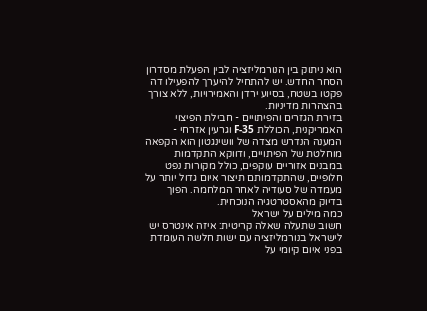הוא ניתוק בין הנורמליזציה לבין הפעלת מסדרון הסחר החדש. יש להתחיל להיערך להפעילו דה פקטו בשטח, בסיוע ירדן והאמירויות, ללא צורך בהצהרות מדיניות.
בזירת הגזרים והפיתויים - חבילת הפיצוי האמריקנית, הכוללת F-35 וגרעין אזרחי - המענה הנדרש מצדה של וושינגטון הוא הקפאה מוחלטת של הפיתויים, ודווקא התקדמות במבנים אזוריים עוקפים, כולל מקורות נפט חלופיים, שהתקדמותם תיצור איום גדול יותר על מעמדה של סעודיה לאחר המלחמה. הפוך בדיוק מהאסטרטגיה הנוכחית.
כמה מילים על ישראל
חשוב שתעלה שאלה קריטית: איזה אינטרס יש לישראל בנורמליזציה עם ישות חלשה העומדת בפני איום קיומי על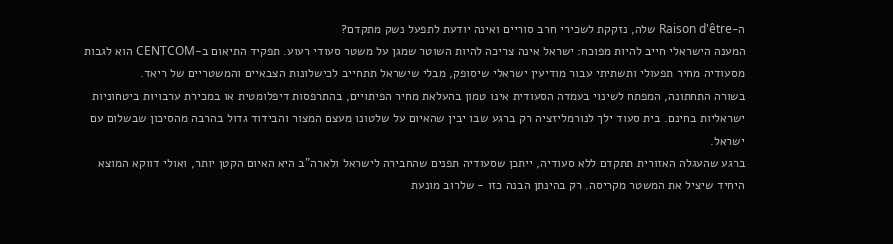ה-Raison d'être שלה, נזקקת לשכירי חרב סוריים ואינה יודעת לתפעל נשק מתקדם?
המענה הישראלי חייב להיות מפוכח: ישראל אינה צריכה להיות השוטר שמגן על משטר סעודי רעוע. תפקיד התיאום ב-CENTCOM הוא לגבות מסעודיה מחיר תפעולי ותשתיתי עבור מודיעין ישראלי שיסופק, מבלי שישראל תתחייב לכישלונות הצבאיים והמשטריים של ריאד.
בשורה התחתונה, המפתח לשינוי בעמדה הסעודית אינו טמון בהעלאת מחיר הפיתויים, בהתרפסות דיפלומטית או במכירת ערבויות ביטחוניות ישראליות בחינם. בית סעוד ילך לנורמליזציה רק ברגע שבו יבין שהאיום על שלטונו מעצם המצור והבידוד גדול בהרבה מהסיכון שבשלום עם ישראל.
ברגע שהעגלה האזורית תתקדם ללא סעודיה, ייתכן שסעודיה תפנים שהחבירה לישראל ולארה"ב היא האיום הקטן יותר, ואולי דווקא המוצא היחיד שיציל את המשטר מקריסה. רק בהינתן הבנה כזו - שלרוב מונעת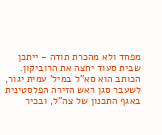מפחד ולא מהכרת תודה - ייתכן שבית סעוד יחצה את הרוביקון.
הכותב הוא סא"ל במיל' עמית יגור, לשעבר סגן ראש הזירה הפלסטינית באגף התכנון של צה"ל, ובכיר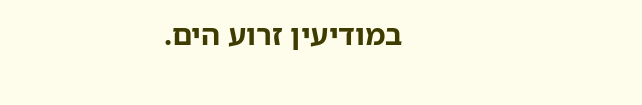במודיעין זרוע הים.